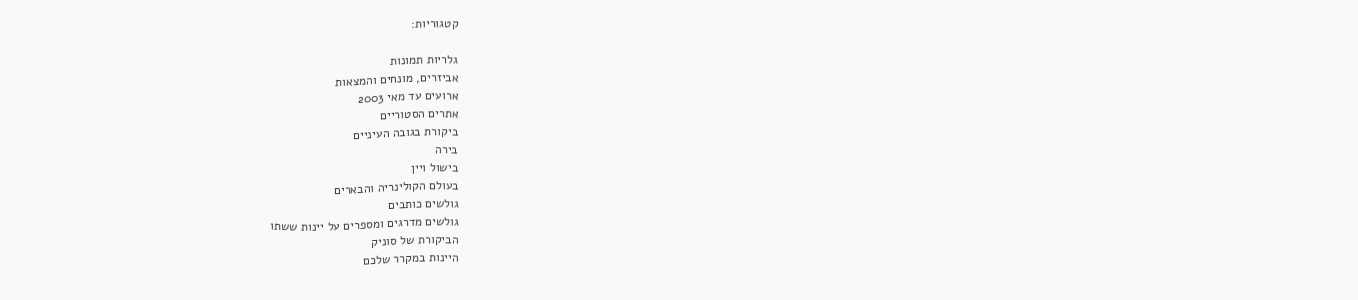קטגוריות:

גלריות תמונות
אביזרים, מונחים והמצאות
ארועים עד מאי 2003
אתרים הסטוריים
ביקורת בגובה העיניים
בירה
בישול ויין
בעולם הקולינריה והבארים
גולשים כותבים
גולשים מדרגים ומספרים על יינות ששתו
הביקורת של סוניק
היינות במקרר שלכם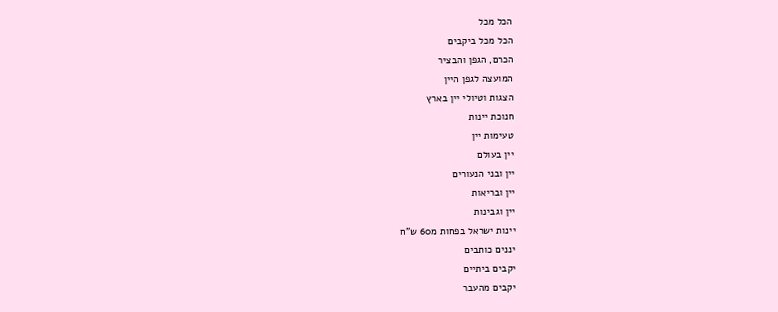הכל מכל
הכל מכל ביקבים
הכרם, הגפן והבציר
המועצה לגפן היין
הצגות וטיולי יין בארץ
חנוכת יינות
טעימות יין
יין בעולם
יין ובני הנעורים
יין ובריאות
יין וגבינות
יינות ישראל בפחות מ60 ש"ח
יננים כותבים
יקבים ביתיים
יקבים מהעבר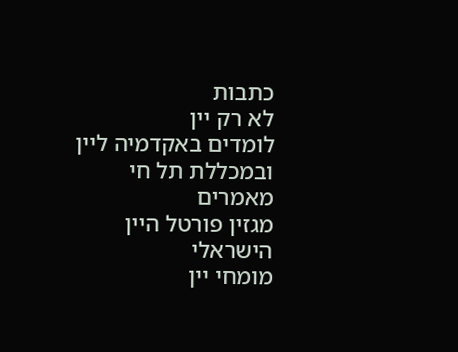כתבות
לא רק יין
לומדים באקדמיה ליין ובמכללת תל חי
מאמרים
מגזין פורטל היין הישראלי
מומחי יין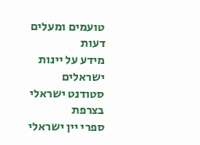טועמים ומעלים דעות
מידע על יינות ישראלים
סטודנט ישראלי בצרפת
ספרי יין ישראלי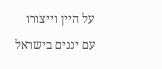על היין וייצורו
עם יננים בישראל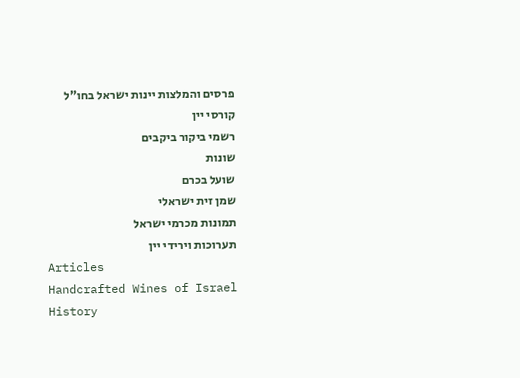פרסים והמלצות יינות ישראל בחו"ל
קורסי יין
רשמי ביקור ביקבים
שונות
שועל בכרם
שמן זית ישראלי
תמונות מכרמי ישראל
תערוכות וירידי יין
Articles
Handcrafted Wines of Israel
History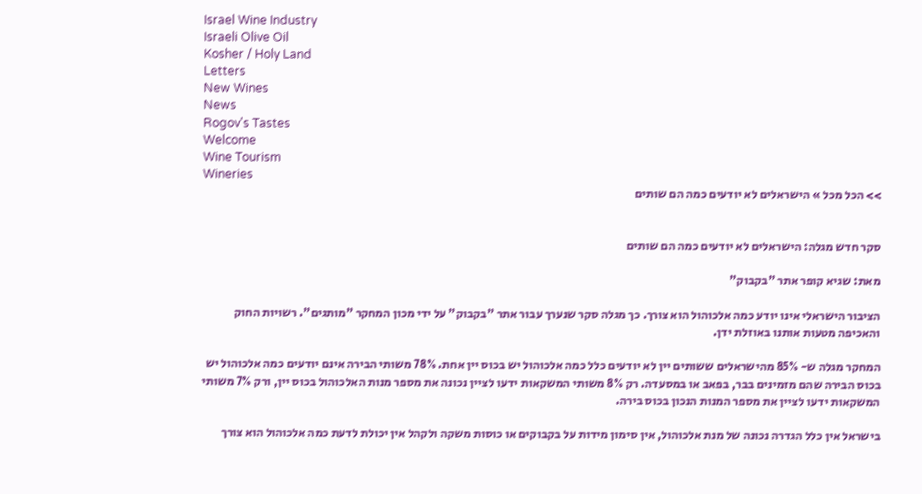Israel Wine Industry
Israeli Olive Oil
Kosher / Holy Land
Letters
New Wines
News
Rogov's Tastes
Welcome
Wine Tourism
Wineries
>> הכל מכל » הישראלים לא יודעים כמה הם שותים


סקר חדש מגלה: הישראלים לא יודעים כמה הם שותים

מאת: שגיא קופר אתר "בקבוק"

הציבור הישראלי אינו יודע כמה אלכוהול הוא צורך. כך מגלה סקר שנערך עבור אתר "בקבוק" על ידי מכון המחקר "מותגים". רשויות החוק והאכיפה מטעות אותנו באוזלת ידן.

המחקר מגלה ש- 85% מהישראלים ששותים יין לא יודעים כלל כמה אלכוהול יש בכוס יין אחת. 78% משותי הבירה אינם יודעים כמה אלכוהול יש בכוס הבירה שהם מזמינים בבר, בפאב או במסעדה. רק 8% משותי המשקאות ידעו לציין נכונה את מספר מנות האלכוהול בכוס יין, ורק 7% משותי המשקאות ידעו לציין את מספר המנות הנכון בכוס בירה.

בישראל אין כלל הגדרה נכונה של מנת אלכוהול, אין סימון מידות על בקבוקים או כוסות משקה ולקהל אין יכולת לדעת כמה אלכוהול הוא צורך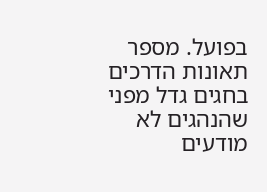בפועל. מספר תאונות הדרכים בחגים גדל מפני שהנהגים לא מודעים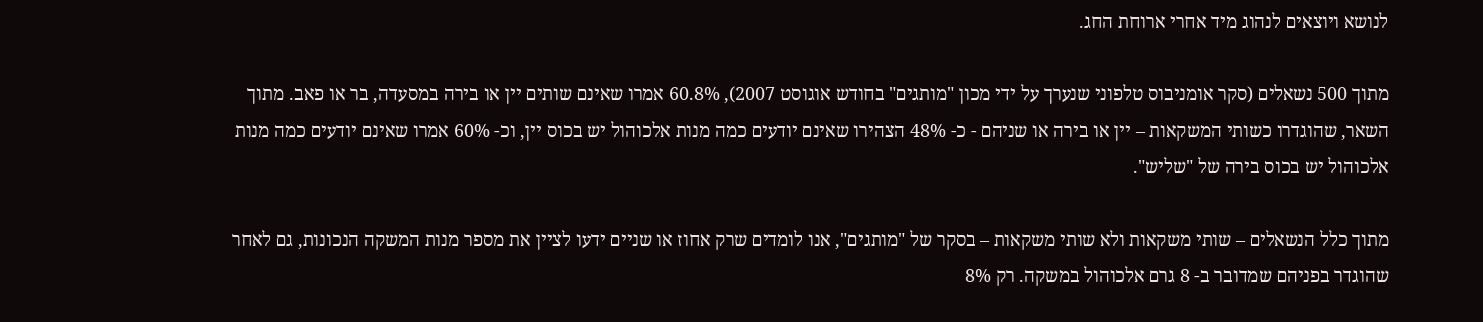לנושא ויוצאים לנהוג מיד אחרי ארוחת החג.

מתוך 500 נשאלים (סקר אומניבוס טלפוני שנערך על ידי מכון "מותגים" בחודש אוגוסט 2007), 60.8% אמרו שאינם שותים יין או בירה במסעדה, בר או פאב. מתוך השאר, שהוגדרו כשותי המשקאות – יין או בירה או שניהם - כ- 48% הצהירו שאינם יודעים כמה מנות אלכוהול יש בכוס יין, וכ- 60% אמרו שאינם יודעים כמה מנות אלכוהול יש בכוס בירה של "שליש".

מתוך כלל הנשאלים – שותי משקאות ולא שותי משקאות – בסקר של "מותגים", אנו לומדים שרק אחוז או שניים ידעו לציין את מספר מנות המשקה הנכונות, גם לאחר שהוגדר בפניהם שמדובר ב- 8 גרם אלכוהול במשקה. רק 8%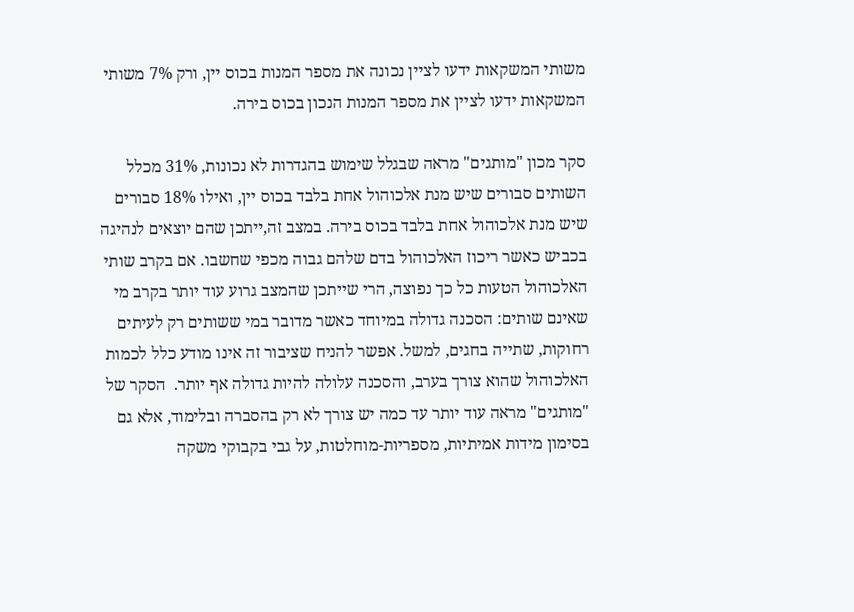משותי המשקאות ידעו לציין נכונה את מספר המנות בכוס יין, ורק 7% משותי המשקאות ידעו לציין את מספר המנות הנכון בכוס בירה.

סקר מכון "מותגים" מראה שבגלל שימוש בהגדרות לא נכונות, 31% מכלל השותים סבורים שיש מנת אלכוהול אחת בלבד בכוס יין, ואילו 18% סבורים שיש מנת אלכוהול אחת בלבד בכוס בירה. במצב זה,ייתכן שהם יוצאים לנהיגה בכביש כאשר ריכוז האלכוהול בדם שלהם גבוה מכפי שחשבו. אם בקרב שותי האלכוהול הטעות כל כך נפוצה, הרי שייתכן שהמצב גרוע עוד יותר בקרב מי שאינם שותים: הסכנה גדולה במיוחד כאשר מדובר במי ששותים רק לעיתים רחוקות, שתייה בחגים, למשל. אפשר להניח שציבור זה אינו מודע כלל לכמות האלכוהול שהוא צורך בערב, והסכנה עלולה להיות גדולה אף יותר.  הסקר של "מותגים" מראה עוד יותר עד כמה יש צורך לא רק בהסברה ובלימוד, אלא גם בסימון מידות אמיתיות, מספריות-מוחלטות, על גבי בקבוקי משקה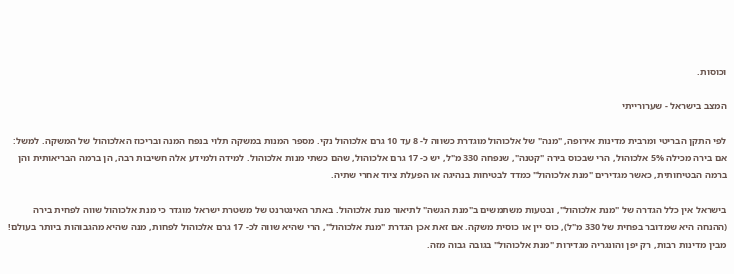וכוסות.

המצב בישראל - שערורייתי

לפי התקן הבריטי ומרבית מדינות אירופה, "מנה" של אלכוהול מוגדרת כשווה ל- 8 עד 10 גרם אלכוהול נקי. מספר המנות במשקה תלוי בנפח המנה ובריכוז האלכוהול של המשקה. למשל: אם בירה מכילה 5% אלכוהול, הרי שבכוס בירה "קטנה", שנפחה 330 מ"ל, יש כ- 17 גרם אלכוהול, שהם כשתי מנות אלכוהול. למידה ולמידע אלה חשיבות רבה, הן ברמה הבריאותית והן ברמה הבטיחותית, כאשר מגדירים "מנת אלכוהול" כמדד לבטיחות בנהיגה או הפעלת ציוד אחרי שתיה.

בישראל אין כלל הגדרה של "מנת אלכוהול", ובטעות משתמשים ב"מנת הגשה" לתיאור מנת אלכוהול. באתר האינטרנט של משטרת ישראל מוגדר כי מנת אלכוהול שווה לפחית בירה (ההנחה היא שמדובר בפחית של 330 מ"ל), כוס יין או כוסית משקה. אם זאת אכן הגדרת "מנת אלכוהול", הרי שהיא שווה לכ- 17 גרם אלכוהול לפחות, מנה שהיא מהגבוהות ביותר בעולם! מבין מדינות רבות, רק יפן והונגריה מגדירות "מנת אלכוהול" בגובה גבוה מזה.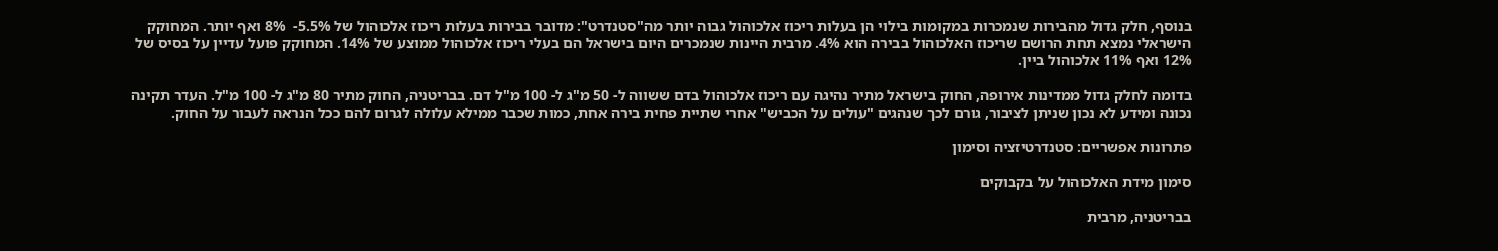בנוסף, חלק גדול מהבירות שנמכרות במקומות בילוי הן בעלות ריכוז אלכוהול גבוה יותר מה"סטנדרט": מדובר בבירות בעלות ריכוז אלכוהול של 5.5%-  8% ואף יותר. המחוקק הישראלי נמצא תחת הרושם שריכוז האלכוהול בבירה הוא 4%. מרבית היינות שנמכרים היום בישראל הם בעלי ריכוז אלכוהול ממוצע של 14%. המחוקק פועל עדיין על בסיס של 12% ואף 11% אלכוהול ביין.

בדומה לחלק גדול ממדינות אירופה, החוק בישראל מתיר נהיגה עם ריכוז אלכוהול בדם ששווה ל- 50 מ"ג ל- 100 מ"ל דם. בבריטניה, החוק מתיר 80 מ"ג ל- 100 מ"ל. העדר תקינה נכונה ומידע לא נכון שניתן לציבור, גורם לכך שנהגים "עולים על הכביש" אחרי שתיית פחית בירה אחת, כמות שכבר ממילא עלולה לגרום להם ככל הנראה לעבור על החוק.

פתרונות אפשריים: סטנדרטיזציה וסימון

סימון מידת האלכוהול על בקבוקים

בבריטניה, מרבית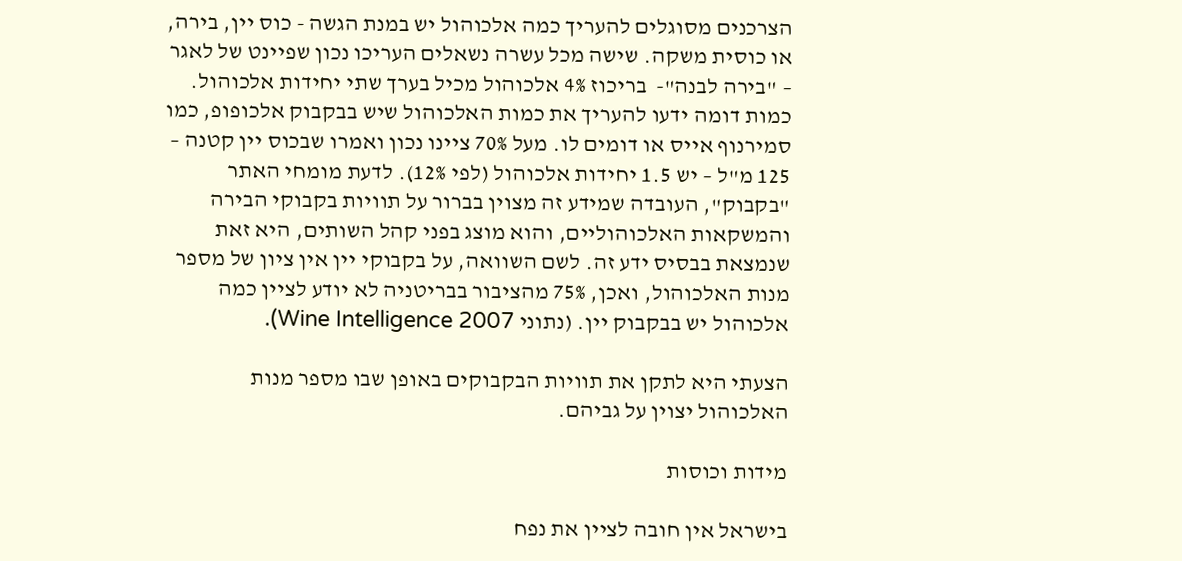הצרכנים מסוגלים להעריך כמה אלכוהול יש במנת הגשה - כוס יין, בירה, או כוסית משקה. שישה מכל עשרה נשאלים העריכו נכון שפיינט של לאגר – "בירה לבנה"-  בריכוז 4% אלכוהול מכיל בערך שתי יחידות אלכוהול. כמות דומה ידעו להעריך את כמות האלכוהול שיש בבקבוק אלכופופ, כמו סמירנוף אייס או דומים לו. מעל 70% ציינו נכון ואמרו שבכוס יין קטנה – 125 מ"ל – יש 1.5 יחידות אלכוהול (לפי 12%). לדעת מומחי האתר "בקבוק", העובדה שמידע זה מצוין בברור על תוויות בקבוקי הבירה והמשקאות האלכוהוליים, והוא מוצג בפני קהל השותים, היא זאת שנמצאת בבסיס ידע זה. לשם השוואה, על בקבוקי יין אין ציון של מספר מנות האלכוהול, ואכן, 75% מהציבור בבריטניה לא יודע לציין כמה אלכוהול יש בבקבוק יין. (נתוני Wine Intelligence 2007).

הצעתי היא לתקן את תוויות הבקבוקים באופן שבו מספר מנות האלכוהול יצוין על גביהם.

מידות וכוסות

בישראל אין חובה לציין את נפח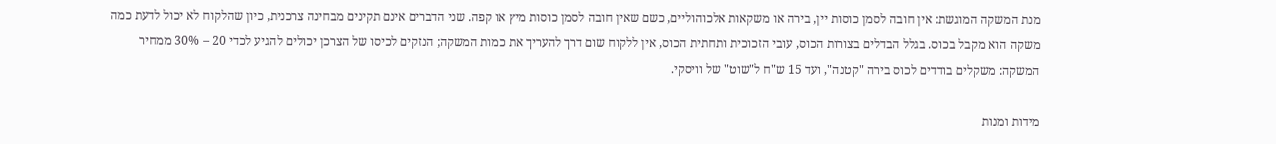מנת המשקה המוגשת: אין חובה לסמן כוסות יין, בירה או משקאות אלכוהוליים, כשם שאין חובה לסמן כוסות מיץ או קפה. שני הדברים אינם תקינים מבחינה צרכנית, כיון שהלקוח לא יכול לדעת כמה משקה הוא מקבל בכוס. בגלל הבדלים בצורות הכוס, עובי הזכוכית ותחתית הכוס, אין ללקוח שום דרך להעריך את כמות המשקה; הנזקים לכיסו של הצרכן יכולים להגיע לכדי 20 – 30% ממחיר המשקה: משקלים בודדים לכוס בירה "קטנה", ועד 15 ש"ח ל"שוט" של וויסקי.

מידות ומנות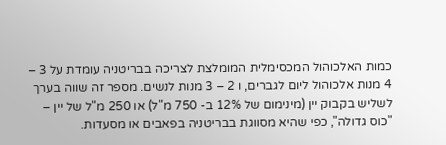כמות האלכוהול המכסימלית המומלצת לצריכה בבריטניה עומדת על 3 – 4 מנות אלכוהול ליום לגברים, ו 2 – 3 מנות לנשים. מספר זה שווה בערך לשליש בקבוק יין (מינימום של 12% ב- 750 מ"ל) או 250 מ"ל של יין – "כוס גדולה", כפי שהיא מסווגת בבריטניה בפאבים או מסעדות.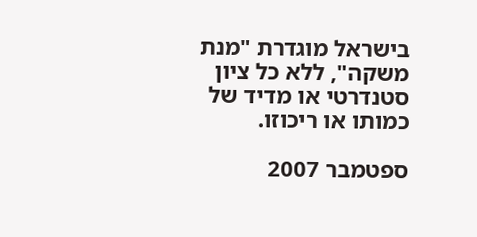בישראל מוגדרת "מנת משקה", ללא כל ציון סטנדרטי או מדיד של כמותו או ריכוזו.

ספטמבר 2007